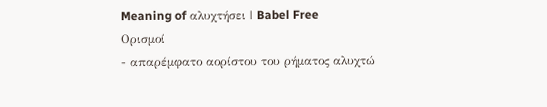Meaning of αλυχτήσει | Babel Free
Ορισμοί
- απαρέμφατο αορίστου του ρήματος αλυχτώ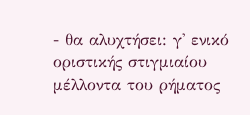- θα αλυχτήσει: γ' ενικό οριστικής στιγμιαίου μέλλοντα του ρήματος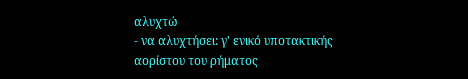αλυχτώ
- να αλυχτήσει: γ' ενικό υποτακτικής αορίστου του ρήματος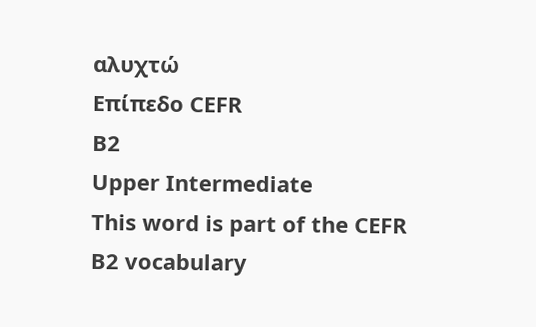αλυχτώ
Επίπεδο CEFR
B2
Upper Intermediate
This word is part of the CEFR B2 vocabulary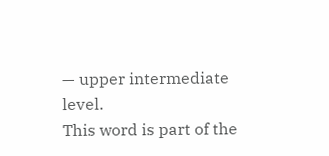— upper intermediate level.
This word is part of the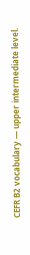CEFR B2 vocabulary — upper intermediate level.